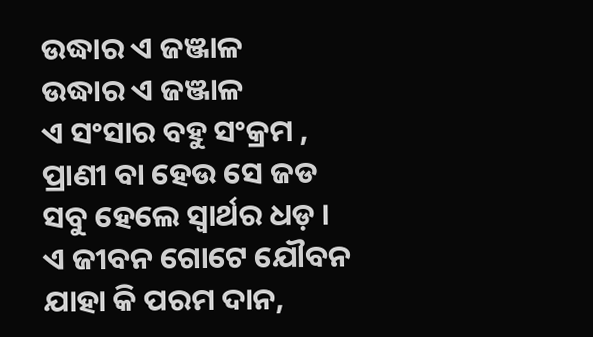ଉଦ୍ଧାର ଏ ଜଞ୍ଜାଳ
ଉଦ୍ଧାର ଏ ଜଞ୍ଜାଳ
ଏ ସଂସାର ବହୁ ସଂକ୍ରମ ,
ପ୍ରାଣୀ ବା ହେଉ ସେ ଜଡ
ସବୁ ହେଲେ ସ୍ୱାର୍ଥର ଧଡ଼ ।
ଏ ଜୀବନ ଗୋଟେ ଯୌବନ ଯାହା କି ପରମ ଦାନ,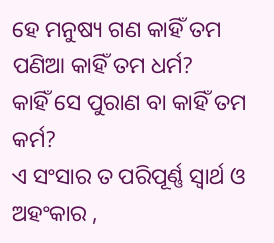ହେ ମନୁଷ୍ୟ ଗଣ କାହିଁ ତମ ପଣିଆ କାହିଁ ତମ ଧର୍ମ?
କାହିଁ ସେ ପୁରାଣ ବା କାହିଁ ତମ କର୍ମ?
ଏ ସଂସାର ତ ପରିପୂର୍ଣ୍ଣ ସ୍ୱାର୍ଥ ଓ ଅହଂକାର ,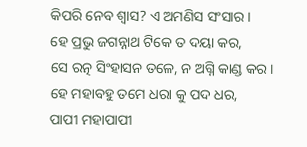କିପରି ନେବ ଶ୍ୱାସ? ଏ ଅମଣିସ ସଂସାର ।
ହେ ପ୍ରଭୁ ଜଗନ୍ନାଥ ଟିକେ ତ ଦୟା କର,
ସେ ରତ୍ନ ସିଂହାସନ ତଳେ, ନ ଅଗ୍ନି କାଣ୍ଡ କର ।
ହେ ମହାବହୁ ତମେ ଧରା କୁ ପଦ ଧର,
ପାପୀ ମହାପାପୀ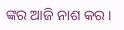ଙ୍କର ଆଜି ନାଶ କର ।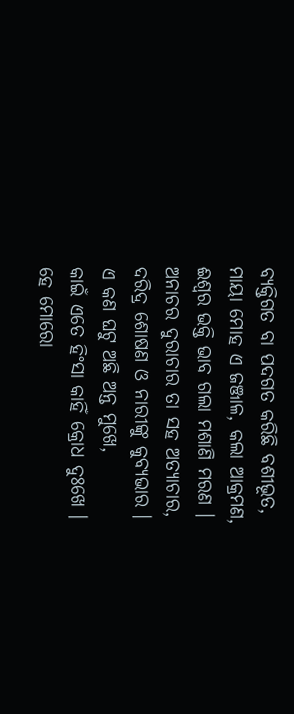ବ୍ୟକ୍ତିଗତ ବା ପଦଗତ କରିଛି ବଶୀଭୂତ,
ମାୟା ମୋହ ଏ ଜଞ୍ଜାଳ, କଲା ଆକ୍ରମଣ,
ଈଶ୍ୱର ଭକ୍ତି ଭାବ ଗଲା ମଶାଣି ମରଣ ।
ଅନାଚର ଦୁରାଚାର ତା ସହ ଅତ୍ୟାଚାର,
ଦରିଦ୍ର ଶୋଷଣ ଓ ନାରୀଙ୍କୁ କୁବ୍ୟଭାର ।
ଏ କଣ ଘଟୁ ଅଛି ଅନ୍ତ ମୁଖେ,
କାଇଁ ଏତେ ହିଂସା କାହିଁ କ୍ରୋଧ ଦୁଃଖେ ।
ହେ ମୋରୋ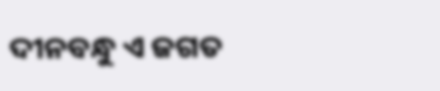ଦୀନବନ୍ଧୁ ଏ ଜଗତ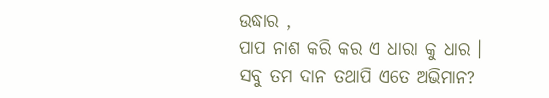ଉଦ୍ଧାର ,
ପାପ ନାଶ କରି କର ଏ ଧାରା କୁ ଧାର ।
ସବୁ ତମ ଦାନ ତଥାପି ଏତେ ଅଭିମାନ?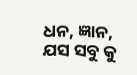ଧନ, ଜ୍ଞାନ, ଯସ ସବୁ କୁ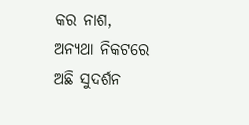କର ନାଶ,
ଅନ୍ୟଥା ନିକଟରେ ଅଛି ସୁଦର୍ଶନ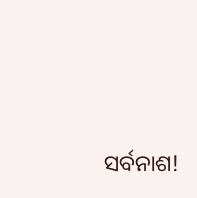ସର୍ବନାଶ!